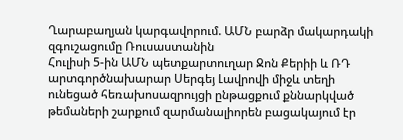Ղարաբաղյան կարգավորում. ԱՄՆ բարձր մակարդակի զգուշացումը Ռուսաստանին
Հուլիսի 5-ին ԱՄՆ պետքարտուղար Ջոն Քերիի և ՌԴ արտգործնախարար Սերգեյ Լավրովի միջև տեղի ունեցած հեռախոսազրույցի ընթացքում քննարկված թեմաների շարքում զարմանալիորեն բացակայում էր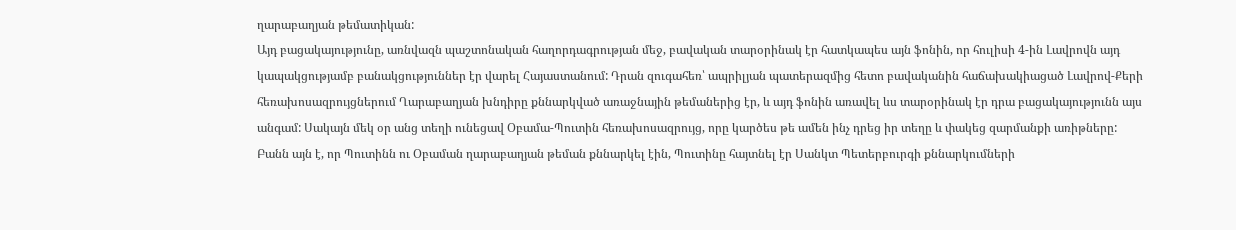ղարաբաղյան թեմատիկան:
Այդ բացակայությունը, առնվազն պաշտոնական հաղորդագրության մեջ, բավական տարօրինակ էր հատկապես այն ֆոնին, որ հուլիսի 4-ին Լավրովն այդ կապակցությամբ բանակցություններ էր վարել Հայաստանում: Դրան զուգահեռ՝ ապրիլյան պատերազմից հետո բավականին հաճախակիացած Լավրով-Քերի հեռախոսազրույցներում Ղարաբաղյան խնդիրը քննարկված առաջնային թեմաներից էր, և այդ ֆոնին առավել ևս տարօրինակ էր դրա բացակայությունն այս անգամ: Սակայն մեկ օր անց տեղի ունեցավ Օբամա-Պուտին հեռախոսազրույց, որը կարծես թե ամեն ինչ դրեց իր տեղը և փակեց զարմանքի առիթները:
Բանն այն է, որ Պուտինն ու Օբաման ղարաբաղյան թեման քննարկել էին, Պուտինը հայտնել էր Սանկտ Պետերբուրգի քննարկումների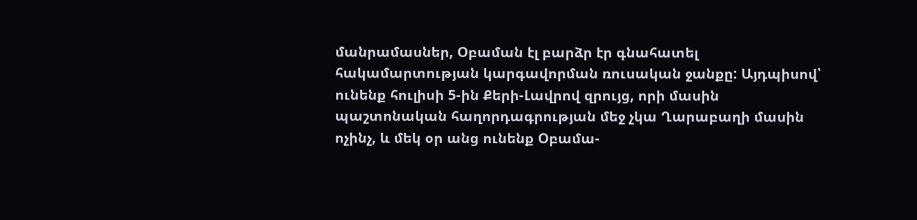մանրամասներ, Օբաման էլ բարձր էր գնահատել հակամարտության կարգավորման ռուսական ջանքը: Այդպիսով՝ ունենք հուլիսի 5-ին Քերի-Լավրով զրույց, որի մասին պաշտոնական հաղորդագրության մեջ չկա Ղարաբաղի մասին ոչինչ, և մեկ օր անց ունենք Օբամա-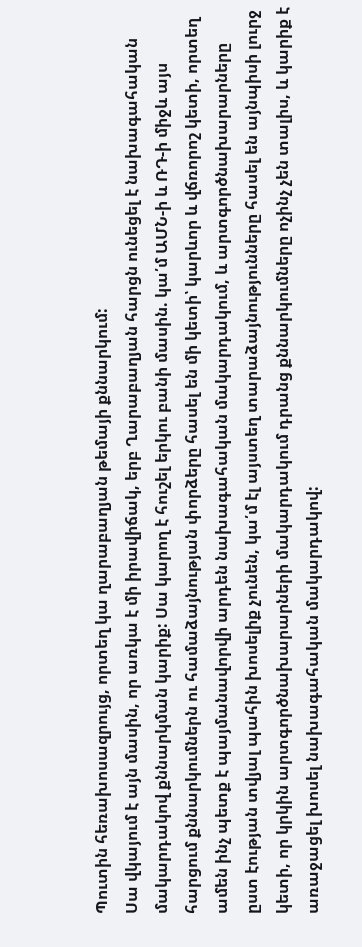Պուտին հեռախոսազրույց, որտեղ կա ղարաբաղյան թեմայի քննարկում:
Սա վկայում է այն մասին, որ առկա է մի իրավիճակ, երբ Ղարաբաղյան հարցն ունեցել է նախագահական մակարդակով քննարկման կարիք: Սա կարող է հուշել երկու բանի մասին. կա՛մ ԱՄՆ-ի և ՌԴ-ի միջև այս հարցում քննարկումներն ու համաձայնության փորձերը հասել են մի կետի՝ կարևոր և վճռորոշ կետի, որտեղ ամեն ինչ պետք է պայմանավորվի արդեն նախագահական մակարդակում, և արտգործնախարարները ըստ էության տվյալ պահին խոսելիք չունեն, կա՛մ էլ այստեղ տարաձայնությունները հասել են այնպիսի լուրջ կետի, որ կրկին արտգործնախարարների մակարդակում դրանց քննարկումները ոչինչ չեն տալիս, և կարիք է առաջացել խոսել նախագահական մակարդակով: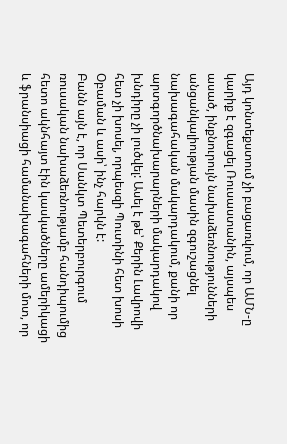Այդ կոնտեքստում չի բացառվում, որ ԱՄՆ-ը կարիք է զգացել Ռուսաստանին, այսպես ասած, ինքնուրույն նախաձեռնությունների անցանկալիության մասին զգուշացնել նախագահական մակարդակում, քանի որ արտգործնախարարների մակարդակով խնդիրը չի լուծվել: Ասել է թե՝ Քերին Լավրովի հետ չի խոսել, որպեսզի Պուտինի հետ խոսի Օբաման և ասի՝ ինչ հարկն է:
Բանն այն է, որ Սանկտ Պետերբուրգում ռուսական նախաձեռնությամբ հանդիպումից հետո ակնհայտ էին կասկածները ամերիկացի և ֆրանսիացի համանախագահների մոտ, որ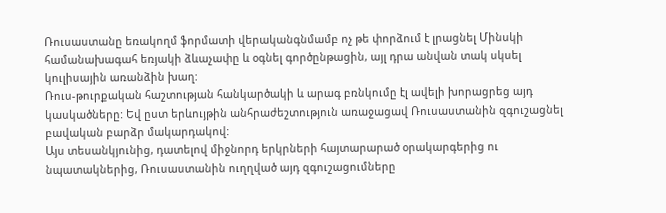Ռուսաստանը եռակողմ ֆորմատի վերականգնմամբ ոչ թե փորձում է լրացնել Մինսկի համանախագահ եռյակի ձևաչափը և օգնել գործընթացին, այլ դրա անվան տակ սկսել կուլիսային առանձին խաղ:
Ռուս-թուրքական հաշտության հանկարծակի և արագ բռնկումը էլ ավելի խորացրեց այդ կասկածները: Եվ ըստ երևույթին անհրաժեշտություն առաջացավ Ռուսաստանին զգուշացնել բավական բարձր մակարդակով:
Այս տեսանկյունից, դատելով միջնորդ երկրների հայտարարած օրակարգերից ու նպատակներից, Ռուսաստանին ուղղված այդ զգուշացումները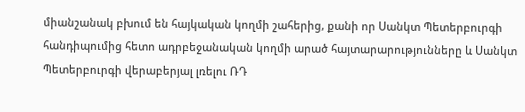միանշանակ բխում են հայկական կողմի շահերից, քանի որ Սանկտ Պետերբուրգի հանդիպումից հետո ադրբեջանական կողմի արած հայտարարությունները և Սանկտ Պետերբուրգի վերաբերյալ լռելու ՌԴ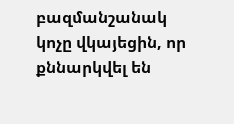բազմանշանակ կոչը վկայեցին, որ քննարկվել են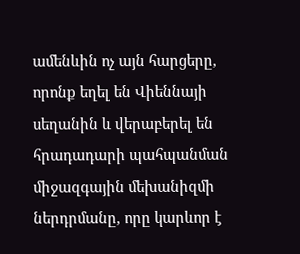ամենևին ոչ այն հարցերը, որոնք եղել են Վիեննայի սեղանին և վերաբերել են հրադադարի պահպանման միջազգային մեխանիզմի ներդրմանը, որը կարևոր է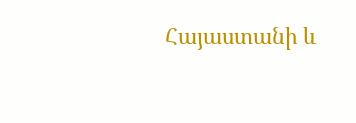Հայաստանի և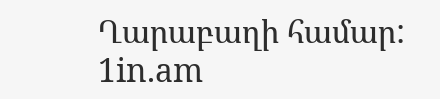Ղարաբաղի համար:
1in.am